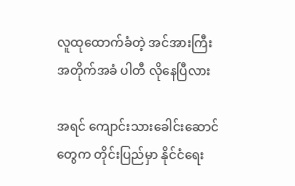လူထုထောက်ခံတဲ့ အင်အားကြီး အတိုက်အခံ ပါတီ လိုနေပြီလား

အရင် ကျောင်းသားခေါင်းဆောင်တွေက တိုင်းပြည်မှာ နိုင်ငံရေး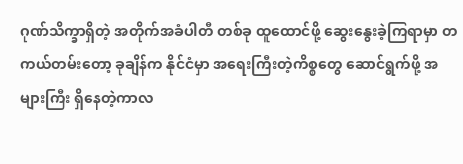ဂုဏ်သိက္ခာရှိတဲ့ အတိုက်အခံပါတီ တစ်ခု ထူထောင်ဖို့ ဆွေးနွေးခဲ့ကြရာမှာ တကယ်တမ်းတော့ ခုချိန်က နိုင်ငံမှာ အရေးကြီးတဲ့ကိစ္စတွေ ဆောင်ရွက်ဖို့ အများကြီး ရှိနေတဲ့ကာလ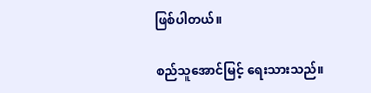ဖြစ်ပါတယ်။

စည်သူအောင်မြင့် ရေးသားသည်။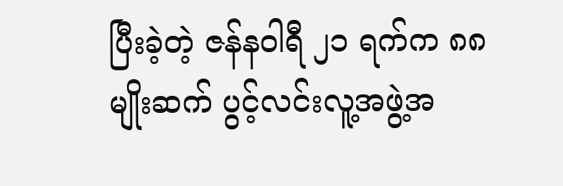ပြီးခဲ့တဲ့ ဇန်နဝါရီ ၂၁ ရက်က ၈၈ မျိုးဆက် ပွင့်လင်းလူ့အဖွဲ့အ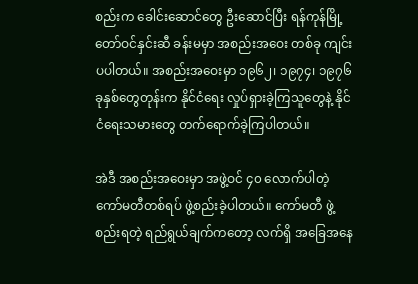စည်းက ခေါင်းဆောင်တွေ ဦးဆောင်ပြီး ရန်ကုန်မြို့ တော်ဝင်နှင်းဆီ ခန်းမမှာ အစည်းအဝေး တစ်ခု ကျင်းပပါတယ်။ အစည်းအဝေးမှာ ၁၉၆၂၊ ၁၉၇၄၊ ၁၉၇၆ ခုနှစ်တွေတုန်းက နိုင်ငံရေး လှုပ်ရှားခဲ့ကြသူတွေနဲ့ နိုင်ငံရေးသမားတွေ တက်ရောက်ခဲ့ကြပါတယ်။

အဲဒီ အစည်းအဝေးမှာ အဖွဲ့ဝင် ၄၀ လောက်ပါတဲ့ ကော်မတီတစ်ရပ် ဖွဲ့စည်းခဲ့ပါတယ်။ ကော်မတီ ဖွဲ့စည်းရတဲ့ ရည်ရွယ်ချက်ကတော့ လက်ရှိ အခြေအနေ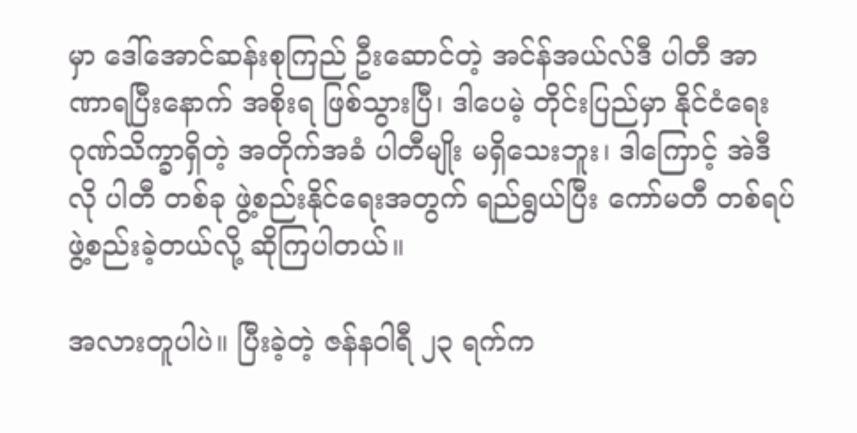မှာ ဒေါ်အောင်ဆန်းစုကြည် ဦးဆောင်တဲ့ အင်န်အယ်လ်ဒီ ပါတီ အာဏာရပြီးနောက် အစိုးရ ဖြစ်သွားပြီ၊ ဒါပေမဲ့ တိုင်းပြည်မှာ နိုင်ငံရေးဂုဏ်သိက္ခာရှိတဲ့ အတိုက်အခံ ပါတီမျိုး မရှိသေးဘူး၊ ဒါကြောင့် အဲဒီလို ပါတီ တစ်ခု ဖွဲ့စည်းနိုင်ရေးအတွက် ရည်ရွယ်ပြီး ကော်မတီ တစ်ရပ် ဖွဲ့စည်းခဲ့တယ်လို့ ဆိုကြပါတယ်။

အလားတူပါပဲ။ ပြီးခဲ့တဲ့ ဇန်နဝါရီ ၂၃ ရက်က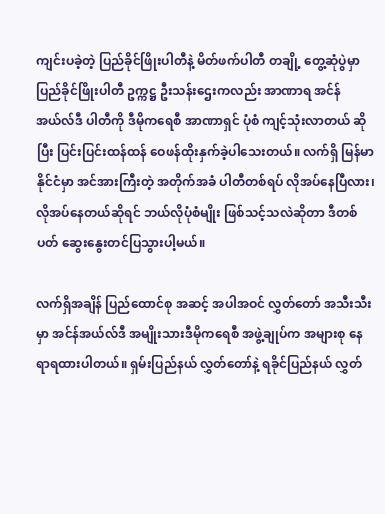ကျင်းပခဲ့တဲ့ ပြည်ခိုင်ဖြိုးပါတီနဲ့ မိတ်ဖက်ပါတီ တချို့ တွေ့ဆုံပွဲမှာ ပြည်ခိုင်ဖြိုးပါတီ ဥက္ကဋ္ဌ ဦးသန်းဌေးကလည်း အာဏာရ အင်န်အယ်လ်ဒီ ပါတီကို ဒီမိုကရေစီ အာဏာရှင် ပုံစံ ကျင့်သုံးလာတယ် ဆိုပြီး ပြင်းပြင်းထန်ထန် ဝေဖန်ထိုးနှက်ခဲ့ပါသေးတယ်။ လက်ရှိ မြန်မာနိုင်ငံမှာ အင်အားကြီးတဲ့ အတိုက်အခံ ပါတီတစ်ရပ် လိုအပ်နေပြီလား၊ လိုအပ်နေတယ်ဆိုရင် ဘယ်လိုပုံစံမျိုး ဖြစ်သင့်သလဲဆိုတာ ဒီတစ်ပတ် ဆွေးနွေးတင်ပြသွားပါ့မယ်။

လက်ရှိအချိန် ပြည်ထောင်စု အဆင့် အပါအဝင် လွှတ်တော် အသီးသီးမှာ အင်န်အယ်လ်ဒီ အမျိုးသားဒီမိုကရေစီ အဖွဲ့ချုပ်က အများစု နေရာရထားပါတယ်။ ရှမ်းပြည်နယ် လွှတ်တော်နဲ့ ရခိုင်ပြည်နယ် လွှတ်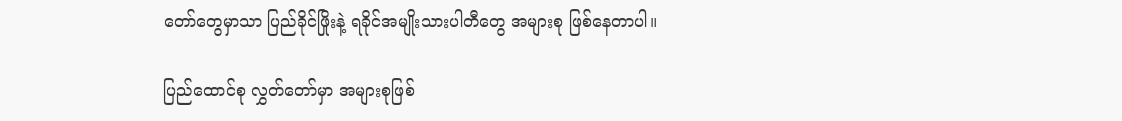တော်တွေမှာသာ ပြည်ခိုင်ဖြိုးနဲ့ ရခိုင်အမျိုးသားပါတီတွေ အများစု ဖြစ်နေတာပါ။

ပြည်ထောင်စု လွှတ်တော်မှာ အများစုဖြစ်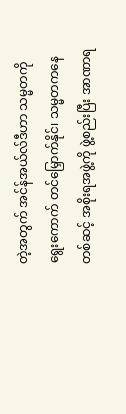တဲ့အတွက် အင်န်အယ်လ်ဒီဟာ သမ္မတကို ရွေးကောက် တင်မြှောက်နိုင်၊ သမ္မတကနေတစ်ဆင့် အစိုးရအဖွဲ့ကို ဖွဲ့စည်းပြီး အာဏာရ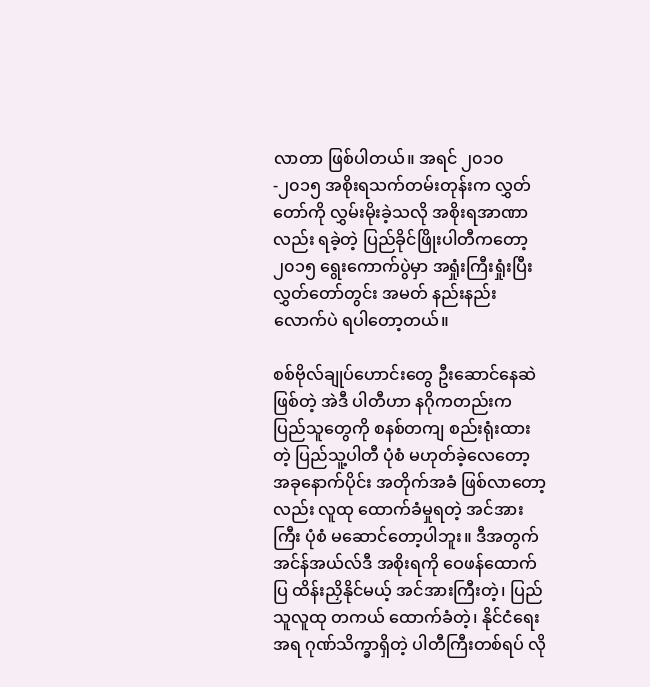လာတာ ဖြစ်ပါတယ်။ အရင် ၂၀၁၀-၂၀၁၅ အစိုးရသက်တမ်းတုန်းက လွှတ်တော်ကို လွှမ်းမိုးခဲ့သလို အစိုးရအာဏာလည်း ရခဲ့တဲ့ ပြည်ခိုင်ဖြိုးပါတီကတော့ ၂၀၁၅ ရွေးကောက်ပွဲမှာ အရှုံးကြီးရှုံးပြီး လွှတ်တော်တွင်း အမတ် နည်းနည်းလောက်ပဲ ရပါတော့တယ်။

စစ်ဗိုလ်ချုပ်ဟောင်းတွေ ဦးဆောင်နေဆဲ ဖြစ်တဲ့ အဲဒီ ပါတီဟာ နဂိုကတည်းက ပြည်သူတွေကို စနစ်တကျ စည်းရုံးထားတဲ့ ပြည်သူ့ပါတီ ပုံစံ မဟုတ်ခဲ့လေတော့ အခုနောက်ပိုင်း အတိုက်အခံ ဖြစ်လာတော့လည်း လူထု ထောက်ခံမှုရတဲ့ အင်အားကြီး ပုံစံ မဆောင်တော့ပါဘူး။ ဒီအတွက် အင်န်အယ်လ်ဒီ အစိုးရကို ဝေဖန်ထောက်ပြ ထိန်းညှိနိုင်မယ့် အင်အားကြီးတဲ့၊ ပြည်သူလူထု တကယ် ထောက်ခံတဲ့၊ နိုင်ငံရေးအရ ဂုဏ်သိက္ခာရှိတဲ့ ပါတီကြီးတစ်ရပ် လို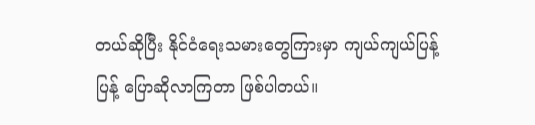တယ်ဆိုပြီး နိုင်ငံရေးသမားတွေကြားမှာ ကျယ်ကျယ်ပြန့်ပြန့် ပြောဆိုလာကြတာ ဖြစ်ပါတယ်။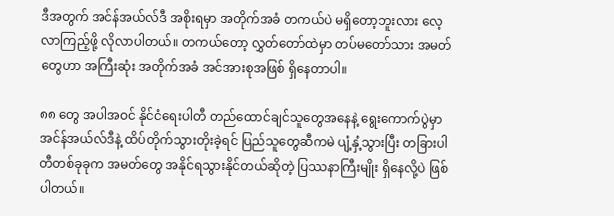ဒီအတွက် အင်န်အယ်လ်ဒီ အစိုးရမှာ အတိုက်အခံ တကယ်ပဲ မရှိတော့ဘူးလား လေ့လာကြည့်ဖို့ လိုလာပါတယ်။ တကယ်တော့ လွှတ်တော်ထဲမှာ တပ်မတော်သား အမတ်တွေဟာ အကြီးဆုံး အတိုက်အခံ အင်အားစုအဖြစ် ရှိနေတာပါ။

၈၈ တွေ အပါအဝင် နိုင်ငံရေးပါတီ တည်ထောင်ချင်သူတွေအနေနဲ့ ရွေးကောက်ပွဲမှာ အင်န်အယ်လ်ဒီနဲ့ ထိပ်တိုက်သွားတိုးခဲ့ရင် ပြည်သူတွေဆီကမဲ ပျံ့နှံ့သွားပြီး တခြားပါတီတစ်ခုခုက အမတ်တွေ အနိုင်ရသွားနိုင်တယ်ဆိုတဲ့ ပြဿနာကြီးမျိုး ရှိနေလို့ပဲ ဖြစ်ပါတယ်။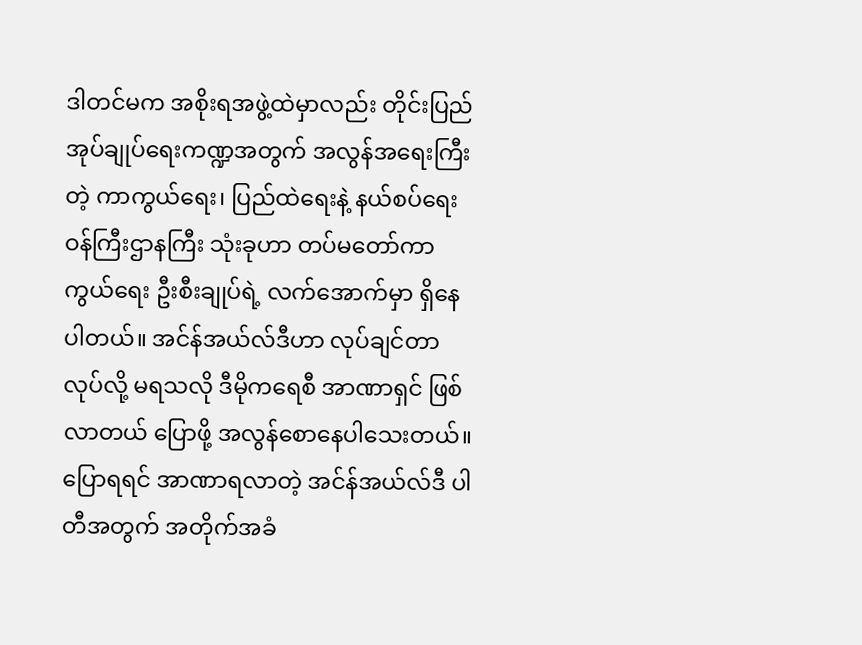ဒါတင်မက အစိုးရအဖွဲ့ထဲမှာလည်း တိုင်းပြည် အုပ်ချုပ်ရေးကဏ္ဍအတွက် အလွန်အရေးကြီးတဲ့ ကာကွယ်ရေး၊ ပြည်ထဲရေးနဲ့ နယ်စပ်ရေး ဝန်ကြီးဌာနကြီး သုံးခုဟာ တပ်မတော်ကာကွယ်ရေး ဦးစီးချုပ်ရဲ့ လက်အောက်မှာ ရှိနေပါတယ်။ အင်န်အယ်လ်ဒီဟာ လုပ်ချင်တာလုပ်လို့ မရသလို ဒီမိုကရေစီ အာဏာရှင် ဖြစ်လာတယ် ပြောဖို့ အလွန်စောနေပါသေးတယ်။ပြောရရင် အာဏာရလာတဲ့ အင်န်အယ်လ်ဒီ ပါတီအတွက် အတိုက်အခံ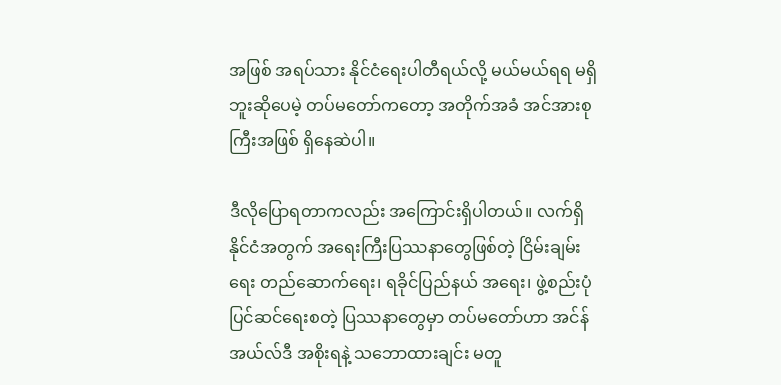အဖြစ် အရပ်သား နိုင်ငံရေးပါတီရယ်လို့ မယ်မယ်ရရ မရှိဘူးဆိုပေမဲ့ တပ်မတော်ကတော့ အတိုက်အခံ အင်အားစုကြီးအဖြစ် ရှိနေဆဲပါ။

ဒီလိုပြောရတာကလည်း အကြောင်းရှိပါတယ်။ လက်ရှိ နိုင်ငံအတွက် အရေးကြီးပြဿနာတွေဖြစ်တဲ့ ငြိမ်းချမ်းရေး တည်ဆောက်ရေး၊ ရခိုင်ပြည်နယ် အရေး၊ ဖွဲ့စည်းပုံ ပြင်ဆင်ရေးစတဲ့ ပြဿနာတွေမှာ တပ်မတော်ဟာ အင်န်အယ်လ်ဒီ အစိုးရနဲ့ သဘောထားချင်း မတူ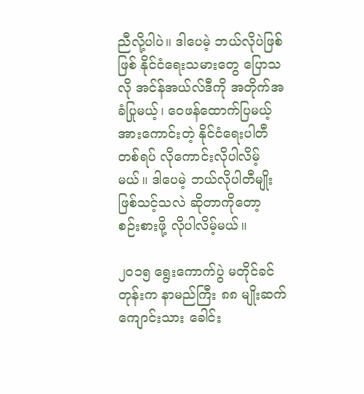ညီလို့ပါပဲ။ ဒါပေမဲ့ ဘယ်လိုပဲဖြစ်ဖြစ် နိုင်ငံရေးသမားတွေ ပြောသလို အင်န်အယ်လ်ဒီကို အတိုက်အခံပြုမယ့်၊ ဝေဖန်ထောက်ပြမယ့် အားကောင်းတဲ့ နိုင်ငံရေးပါတီ တစ်ရပ် လိုကောင်းလိုပါလိမ့်မယ်။ ဒါပေမဲ့ ဘယ်လိုပါတီမျိုး ဖြစ်သင့်သလဲ ဆိုတာကိုတော့ စဉ်းစားဖို့ လိုပါလိမ့်မယ်။

၂၀၁၅ ရွေးကောက်ပွဲ မတိုင်ခင်တုန်းက နာမည်ကြီး ၈၈ မျိုးဆက် ကျောင်းသား ခေါင်း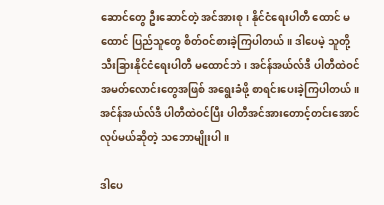ဆောင်တွေ ဦးဆောင်တဲ့ အင်အားစု၊ နိုင်ငံရေးပါတီ ထောင် မထောင် ပြည်သူတွေ စိတ်ဝင်စားခဲ့ကြပါတယ်။ ဒါပေမဲ့ သူတို့ သီးခြားနိုင်ငံရေးပါတီ မထောင်ဘဲ၊ အင်န်အယ်လ်ဒီ ပါတီထဲဝင် အမတ်လောင်းတွေအဖြစ် အရွေးခံဖို့ စာရင်းပေးခဲ့ကြပါတယ်။ အင်န်အယ်လ်ဒီ ပါတီထဲဝင်ပြီး ပါတီအင်အားတောင့်တင်းအောင် လုပ်မယ်ဆိုတဲ့ သဘောမျိုးပါ။

ဒါပေ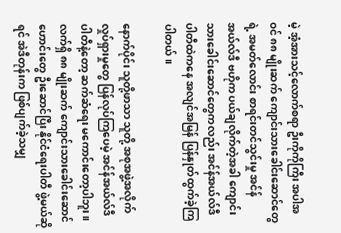မဲ့ အံ့အားသင့်လောက်စရာ ဦးကိုကိုကြီး အပါအဝင် ၈၈ မျိုးဆက် ကျောင်းသားခေါင်းဆောင်တွေရဲ့ အမတ်လောင်း စာရင်းတင်သွင်းမှု အင်န်အယ်လ်ဒီ ဗဟိုက ပယ်ချလိုက်တဲ့အခါ ကျောင်းသားခေါင်းဆောင်တွေကလည်း အင်န်အယ်လ်ဒီ ပါတီထဲကနေ အလျင်အမြန် ပြန်နှုတ်ထွက်ခဲ့ကြပါတယ်။

နောက်ပိုင်း သူတို့ဖာသာ သူတို့ အစုအဖွဲ့အလိုက် လှုပ်ရှားမှုတွေ ပြန်လုပ်ကြပေမဲ့ အင်န်အယ်လ်ဒီ ပါတီနဲ့တော့ ဆက်ဆံရေး မကောင်းတော့ပါဘူး။ လက်ရှိ ၈၈ မျိုးဆက် ကျောင်းသားခေါင်းဆောင်ဟောင်းတွေ ဦးဆောင်ပြီး နိုင်ငံရေးပါတီ ဖွဲ့မယ်ဆိုရင် အဲဒီတုန်းက ဖြစ်ပျက်ခဲ့သမျှ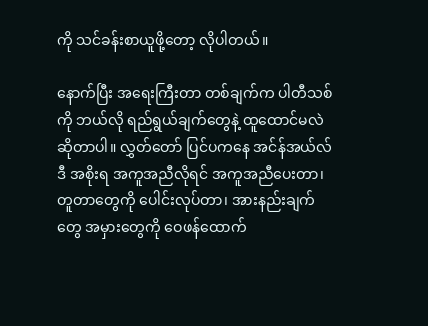ကို သင်ခန်းစာယူဖို့တော့ လိုပါတယ်။

နောက်ပြီး အရေးကြီးတာ တစ်ချက်က ပါတီသစ်ကို ဘယ်လို ရည်ရွယ်ချက်တွေနဲ့ ထူထောင်မလဲ ဆိုတာပါ။ လွှတ်တော် ပြင်ပကနေ အင်န်အယ်လ်ဒီ အစိုးရ အကူအညီလိုရင် အကူအညီပေးတာ၊ တူတာတွေကို ပေါင်းလုပ်တာ၊ အားနည်းချက်တွေ အမှားတွေကို ဝေဖန်ထောက်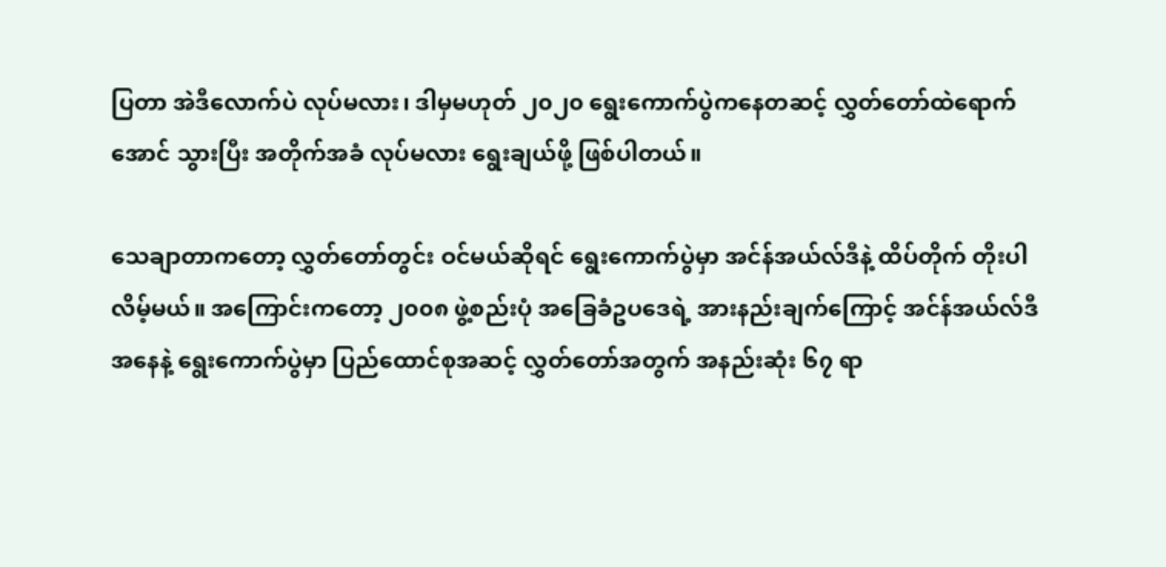ပြတာ အဲဒီလောက်ပဲ လုပ်မလား၊ ဒါမှမဟုတ် ၂၀၂၀ ရွေးကောက်ပွဲကနေတဆင့် လွှတ်တော်ထဲရောက်အောင် သွားပြီး အတိုက်အခံ လုပ်မလား ရွေးချယ်ဖို့ ဖြစ်ပါတယ်။

သေချာတာကတော့ လွှတ်တော်တွင်း ဝင်မယ်ဆိုရင် ရွေးကောက်ပွဲမှာ အင်န်အယ်လ်ဒီနဲ့ ထိပ်တိုက် တိုးပါလိမ့်မယ်။ အကြောင်းကတော့ ၂၀၀၈ ဖွဲ့စည်းပုံ အခြေခံဥပဒေရဲ့ အားနည်းချက်ကြောင့် အင်န်အယ်လ်ဒီ အနေနဲ့ ရွေးကောက်ပွဲမှာ ပြည်ထောင်စုအဆင့် လွှတ်တော်အတွက် အနည်းဆုံး ၆၇ ရာ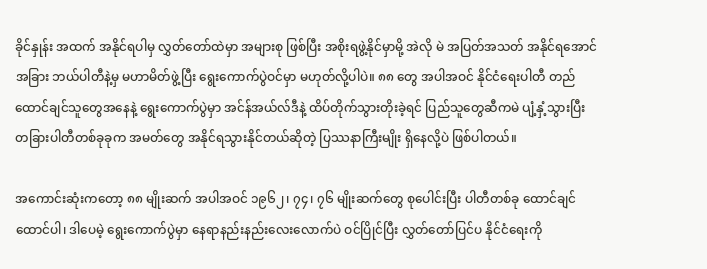ခိုင်နှုန်း အထက် အနိုင်ရပါမှ လွှတ်တော်ထဲမှာ အများစု ဖြစ်ပြီး အစိုးရဖွဲ့နိုင်မှာမို့ အဲလို မဲ အပြတ်အသတ် အနိုင်ရအောင် အခြား ဘယ်ပါတီနဲ့မှ မဟာမိတ်ဖွဲ့ပြီး ရွေးကောက်ပွဲဝင်မှာ မဟုတ်လို့ပါပဲ။ ၈၈ တွေ အပါအဝင် နိုင်ငံရေးပါတီ တည်ထောင်ချင်သူတွေအနေနဲ့ ရွေးကောက်ပွဲမှာ အင်န်အယ်လ်ဒီနဲ့ ထိပ်တိုက်သွားတိုးခဲ့ရင် ပြည်သူတွေဆီကမဲ ပျံ့နှံ့သွားပြီး တခြားပါတီတစ်ခုခုက အမတ်တွေ အနိုင်ရသွားနိုင်တယ်ဆိုတဲ့ ပြဿနာကြီးမျိုး ရှိနေလို့ပဲ ဖြစ်ပါတယ်။

အကောင်းဆုံးကတော့ ၈၈ မျိုးဆက် အပါအဝင် ၁၉၆၂၊ ၇၄၊ ၇၆ မျိုးဆက်တွေ စုပေါင်းပြီး ပါတီတစ်ခု ထောင်ချင်ထောင်ပါ၊ ဒါပေမဲ့ ရွေးကောက်ပွဲမှာ နေရာနည်းနည်းလေးလောက်ပဲ ဝင်ပြိုင်ပြီး လွှတ်တော်ပြင်ပ နိုင်ငံရေးကို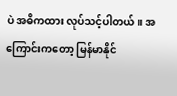ပဲ အဓိကထား လုပ်သင့်ပါတယ်။ အကြောင်းကတော့ မြန်မာနိုင်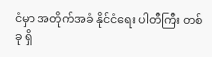ငံမှာ အတိုက်အခံ နိုင်ငံရေး ပါတီကြီး တစ်ခု ရှိ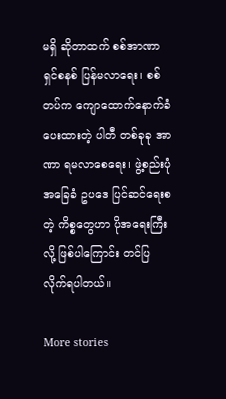မရှိ ဆိုတာထက် စစ်အာဏာရှင်စနစ် ပြန်မလာရေး၊ စစ်တပ်က ကျောထောက်နောက်ခံ ပေးထားတဲ့ ပါတီ တစ်ခုခု အာဏာ ရမလာစေရေး၊ ဖွဲ့စည်းပုံ အခြေခံ ဥပဒေ ပြင်ဆင်ရေးစတဲ့ ကိစ္စတွေဟာ ပိုအရေးကြီးလို့ ဖြစ်ပါကြောင်း တင်ပြလိုက်ရပါတယ်။

More stories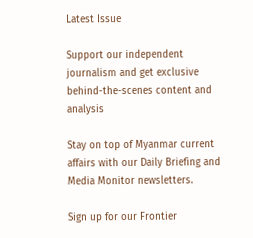Latest Issue

Support our independent journalism and get exclusive behind-the-scenes content and analysis

Stay on top of Myanmar current affairs with our Daily Briefing and Media Monitor newsletters.

Sign up for our Frontier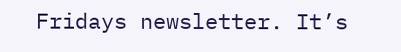Fridays newsletter. It’s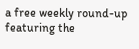a free weekly round-up featuring the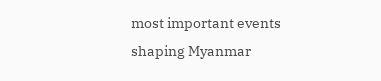most important events shaping Myanmar